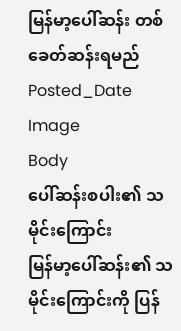မြန်မာ့ပေါ်ဆန်း တစ်ခေတ်ဆန်းရမည်
Posted_Date
Image
Body
ပေါ်ဆန်းစပါး၏ သမိုင်းကြောင်း
မြန်မာ့ပေါ်ဆန်း၏ သမိုင်းကြောင်းကို ပြန်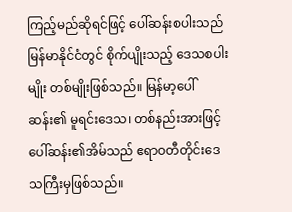ကြည့်မည်ဆိုရင်ဖြင့် ပေါ်ဆန်းစပါးသည် မြန်မာနိုင်ငံတွင် စိုက်ပျိုးသည့် ဒေသစပါးမျိုး တစ်မျိုးဖြစ်သည်။ မြန်မာ့ပေါ်ဆန်း၏ မူရင်းဒေသ၊ တစ်နည်းအားဖြင့် ပေါ်ဆန်း၏အိမ်သည် ဧရာဝတီတိုင်းဒေသကြီးမှဖြစ်သည်။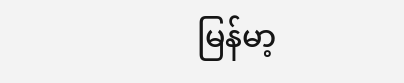မြန်မာ့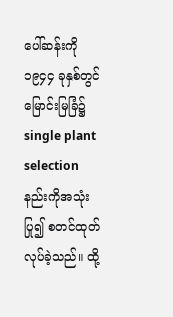ပေါ်ဆန်းကို ၁၉၄၄ ခုနှစ်တွင် မြောင်းမြခြံ၌ single plant selection နည်းကိုအသုံးပြု၍ စတင်ထုတ်လုပ်ခဲ့သည်။ ထို့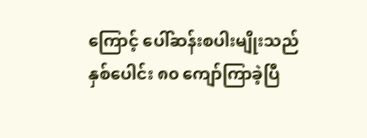ကြောင့် ပေါ်ဆန်းစပါးမျိုးသည် နှစ်ပေါင်း ၈၀ ကျော်ကြာခဲ့ပြီ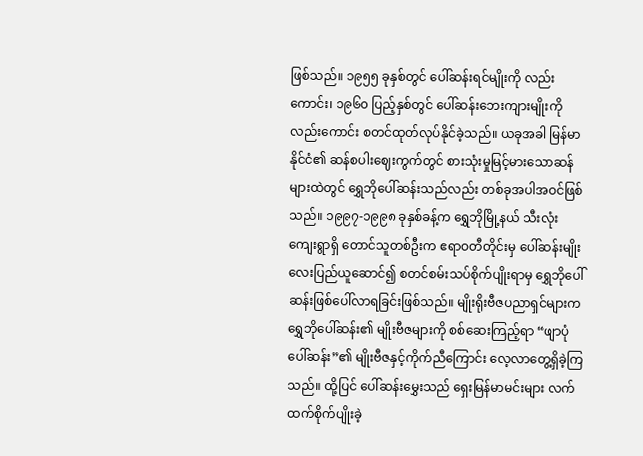ဖြစ်သည်။ ၁၉၅၅ ခုနှစ်တွင် ပေါ်ဆန်းရင်မျိုးကို လည်းကောင်း၊ ၁၉၆၀ ပြည့်နှစ်တွင် ပေါ်ဆန်းဘေးကျားမျိုးကို လည်းကောင်း စတင်ထုတ်လုပ်နိုင်ခဲ့သည်။ ယခုအခါ မြန်မာနိုင်ငံ၏ ဆန်စပါးဈေးကွက်တွင် စားသုံးမှုမြင့်မားသောဆန်များထဲတွင် ရွှေဘိုပေါ်ဆန်းသည်လည်း တစ်ခုအပါအဝင်ဖြစ်သည်။ ၁၉၉၇-၁၉၉၈ ခုနှစ်ခန့်က ရွှေဘိုမြို့နယ် သီးလုံးကျေးရွာရှိ တောင်သူတစ်ဦးက ဧရာဝတီတိုင်းမှ ပေါ်ဆန်းမျိုးလေးပြည်ယူဆောင်၍ စတင်စမ်းသပ်စိုက်ပျိုးရာမှ ရွှေဘိုပေါ်ဆန်းဖြစ်ပေါ်လာရခြင်းဖြစ်သည်။ မျိုးရိုးဗီဇပညာရှင်များက ရွှေဘိုပေါ်ဆန်း၏ မျိုးဗီဇများကို စစ်ဆေးကြည့်ရာ “ဖျာပုံပေါ်ဆန်း”၏ မျိုးဗီဇနှင့်ကိုက်ညီကြောင်း လေ့လာတွေ့ရှိခဲ့ကြသည်။ ထို့ပြင် ပေါ်ဆန်းမွှေးသည် ရှေးမြန်မာမင်းများ လက်ထက်စိုက်ပျိုးခဲ့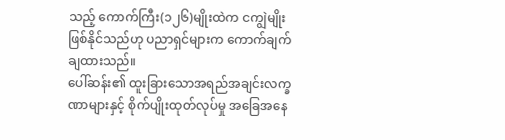သည့် ကောက်ကြီး(၁၂၆)မျိုးထဲက ငကျွဲမျိုးဖြစ်နိုင်သည်ဟု ပညာရှင်များက ကောက်ချက်ချထားသည်။
ပေါ်ဆန်း၏ ထူးခြားသောအရည်အချင်းလက္ခဏာများနှင့် စိုက်ပျိုးထုတ်လုပ်မှု အခြေအနေ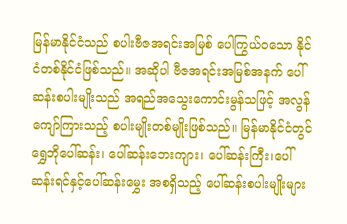မြန်မာနိုင်ငံသည် စပါးဗီဇအရင်းအမြစ် ပေါကြွယ်ဝသော နိုင်ငံတစ်နိုင်ငံဖြစ်သည်။ အဆိုပါ ဗီဇအရင်းအမြစ်အနက် ပေါ်ဆန်းစပါးမျိုးသည် အရည်အသွေးကောင်းမွန်သဖြင့် အလွန်ကျော်ကြားသည့် စပါးမျိုးတစ်မျိုးဖြစ်သည်။ မြန်မာနိုင်ငံတွင် ရွှေဘိုပေါ်ဆန်း၊ ပေါ်ဆန်းဘေးကျား၊ ပေါ်ဆန်းကြီး၊ပေါ်ဆန်းရင်နှင့်ပေါ်ဆန်းမွှေး အစရှိသည့် ပေါ်ဆန်းစပါးမျိုးများ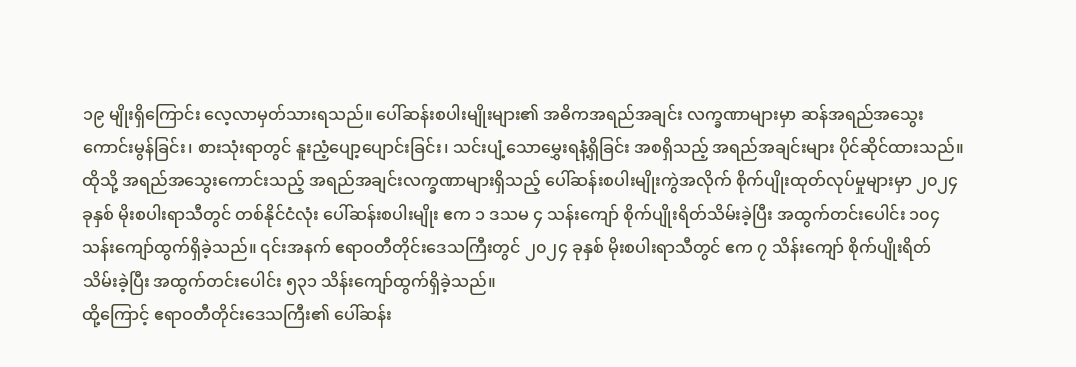၁၉ မျိုးရှိကြောင်း လေ့လာမှတ်သားရသည်။ ပေါ်ဆန်းစပါးမျိုးများ၏ အဓိကအရည်အချင်း လက္ခဏာများမှာ ဆန်အရည်အသွေး ကောင်းမွန်ခြင်း၊ စားသုံးရာတွင် နူးညံ့ပျော့ပျောင်းခြင်း၊ သင်းပျံ့သောမွှေးရနံ့ရှိခြင်း အစရှိသည့် အရည်အချင်းများ ပိုင်ဆိုင်ထားသည်။ ထိုသို့ အရည်အသွေးကောင်းသည့် အရည်အချင်းလက္ခဏာများရှိသည့် ပေါ်ဆန်းစပါးမျိုးကွဲအလိုက် စိုက်ပျိုးထုတ်လုပ်မှုများမှာ ၂၀၂၄ ခုနှစ် မိုးစပါးရာသီတွင် တစ်နိုင်ငံလုံး ပေါ်ဆန်းစပါးမျိုး ဧက ၁ ဒသမ ၄ သန်းကျော် စိုက်ပျိုးရိတ်သိမ်းခဲ့ပြီး အထွက်တင်းပေါင်း ၁၀၄ သန်းကျော်ထွက်ရှိခဲ့သည်။ ၎င်းအနက် ဧရာဝတီတိုင်းဒေသကြီးတွင် ၂၀၂၄ ခုနှစ် မိုးစပါးရာသီတွင် ဧက ၇ သိန်းကျော် စိုက်ပျိုးရိတ်သိမ်းခဲ့ပြီး အထွက်တင်းပေါင်း ၅၃၁ သိန်းကျော်ထွက်ရှိခဲ့သည်။
ထို့ကြောင့် ဧရာဝတီတိုင်းဒေသကြီး၏ ပေါ်ဆန်း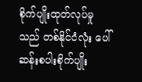စိုက်ပျိုးထုတ်လုပ်မှုသည် တစ်နိုင်ငံလုံး ပေါ်ဆန်းစပါးစိုက်ပျိုး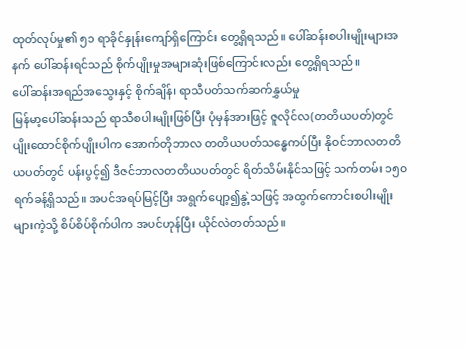ထုတ်လုပ်မှု၏ ၅၁ ရာခိုင်နှုန်းကျော်ရှိကြောင်း တွေ့ရှိရသည်။ ပေါ်ဆန်းစပါးမျိုးများအနက် ပေါ်ဆန်းရင်သည် စိုက်ပျိုးမှုအများဆုံးဖြစ်ကြောင်းလည်း တွေ့ရှိရသည်။
ပေါ်ဆန်းအရည်အသွေးနှင့် စိုက်ချိန်၊ ရာသီပတ်သက်ဆက်နွှယ်မှု
မြန်မာ့ပေါ်ဆန်းသည် ရာသီစပါးမျိုးဖြစ်ပြီး ပုံမှန်အားဖြင့် ဇူလိုင်လ(တတိယပတ်)တွင် ပျိုးထောင်စိုက်ပျိုးပါက အောက်တိုဘာလ တတိယပတ်သန္ဓေကပ်ပြီး နိုဝင်ဘာလတတိယပတ်တွင် ပန်းပွင့်၍ ဒီဇင်ဘာလတတိယပတ်တွင် ရိတ်သိမ်းနိုင်သဖြင့် သက်တမ်း ၁၅၀ ရက်ခန့်ရှိသည်။ အပင်အရပ်မြင့်ပြီး အရွက်ပျော့၍နွဲ့သဖြင့် အထွက်ကောင်းစပါးမျိုးများကဲ့သို့ စိပ်စိပ်စိုက်ပါက အပင်ဟုန်ပြီး ယိုင်လဲတတ်သည်။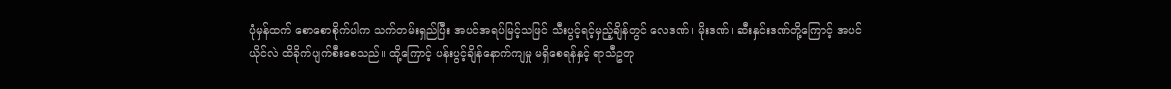ပုံမှန်ထက် စောစောစိုက်ပါက သက်တမ်းရှည်ပြီး အပင်အရပ်မြင့်သဖြင် သီးပွင့်ရင့်မှည့်ချိန်တွင် လေဒဏ်၊ မိုးဒဏ်၊ ဆီးနှင်းဒဏ်တို့ကြောင့် အပင်ယိုင်လဲ ထိခိုက်ပျက်စီးစေသည်။ ထို့ကြောင့် ပန်းပွင့်ချိန်နောက်ကျမှု မရှိစေရန်နှင့် ရာသီဥတု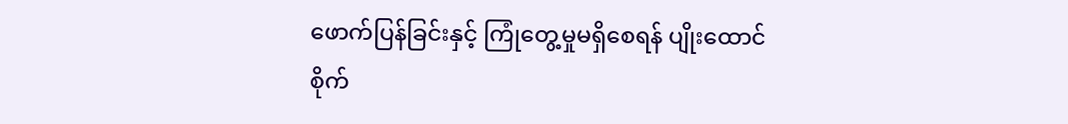ဖောက်ပြန်ခြင်းနှင့် ကြုံတွေ့မှုမရှိစေရန် ပျိုးထောင်စိုက်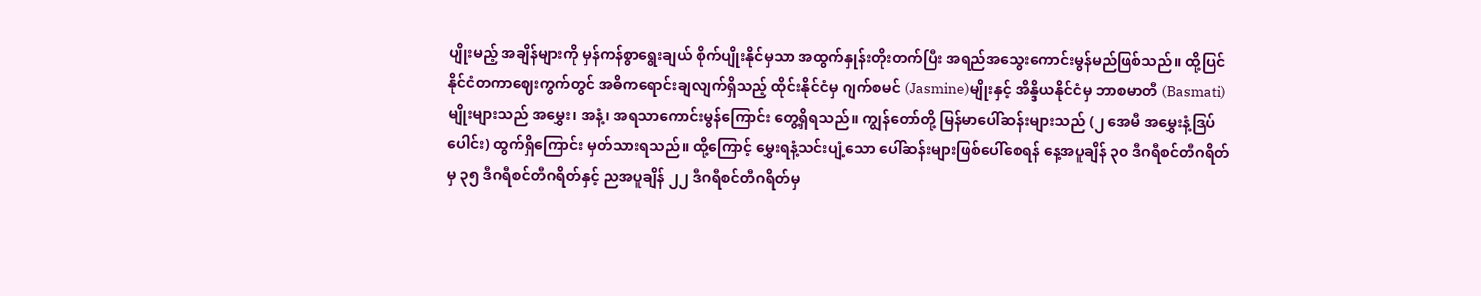ပျိုးမည့် အချိန်များကို မှန်ကန်စွာရွေးချယ် စိုက်ပျိုးနိုင်မှသာ အထွက်နှုန်းတိုးတက်ပြီး အရည်အသွေးကောင်းမွန်မည်ဖြစ်သည်။ ထို့ပြင် နိုင်ငံတကာဈေးကွက်တွင် အဓိကရောင်းချလျက်ရှိသည့် ထိုင်းနိုင်ငံမှ ဂျက်စမင် (Jasmine)မျိုးနှင့် အိန္ဒိယနိုင်ငံမှ ဘာစမာတီ (Basmati) မျိုးများသည် အမွှေး၊ အနံ့၊ အရသာကောင်းမွန်ကြောင်း တွေ့ရှိရသည်။ ကျွန်တော်တို့ မြန်မာပေါ်ဆန်းများသည် (၂ အေမီ အမွှေးနံ့ဒြပ်ပေါင်း) ထွက်ရှိကြောင်း မှတ်သားရသည်။ ထို့ကြောင့် မွှေးရနံ့သင်းပျံ့သော ပေါ်ဆန်းများဖြစ်ပေါ်စေရန် နေ့အပူချိန် ၃၀ ဒီဂရီစင်တီဂရိတ်မှ ၃၅ ဒီဂရီစင်တီဂရိတ်နှင့် ညအပူချိန် ၂၂ ဒီဂရီစင်တီဂရိတ်မှ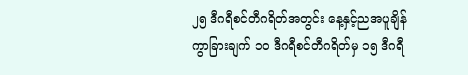၂၅ ဒီဂရီစင်တီဂရိတ်အတွင်း နေ့နှင့်ညအပူချိန်ကွာခြားချက် ၁၀ ဒီဂရီစင်တီဂရိတ်မှ ၁၅ ဒီဂရီ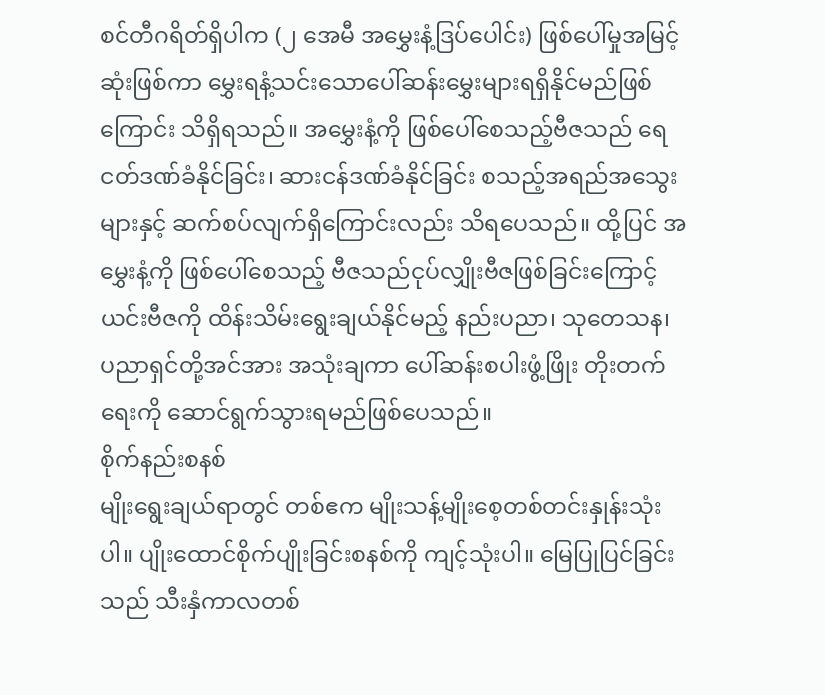စင်တီဂရိတ်ရှိပါက (၂ အေမီ အမွှေးနံ့ဒြပ်ပေါင်း) ဖြစ်ပေါ်မှုအမြင့်ဆုံးဖြစ်ကာ မွှေးရနံ့သင်းသောပေါ်ဆန်းမွှေးများရရှိနိုင်မည်ဖြစ်ကြောင်း သိရှိရသည်။ အမွှေးနံ့ကို ဖြစ်ပေါ်စေသည့်ဗီဇသည် ရေငတ်ဒဏ်ခံနိုင်ခြင်း၊ ဆားငန်ဒဏ်ခံနိုင်ခြင်း စသည့်အရည်အသွေးများနှင့် ဆက်စပ်လျက်ရှိကြောင်းလည်း သိရပေသည်။ ထို့ပြင် အမွှေးနံ့ကို ဖြစ်ပေါ်စေသည့် ဗီဇသည်ငုပ်လျှိုးဗီဇဖြစ်ခြင်းကြောင့် ယင်းဗီဇကို ထိန်းသိမ်းရွေးချယ်နိုင်မည့် နည်းပညာ၊ သုတေသန၊ ပညာရှင်တို့အင်အား အသုံးချကာ ပေါ်ဆန်းစပါးဖွံ့ဖြိုး တိုးတက်ရေးကို ဆောင်ရွက်သွားရမည်ဖြစ်ပေသည်။
စိုက်နည်းစနစ်
မျိုးရွေးချယ်ရာတွင် တစ်ဧက မျိုးသန့်မျိုးစေ့တစ်တင်းနှုန်းသုံးပါ။ ပျိုးထောင်စိုက်ပျိုးခြင်းစနစ်ကို ကျင့်သုံးပါ။ မြေပြုပြင်ခြင်းသည် သီးနှံကာလတစ်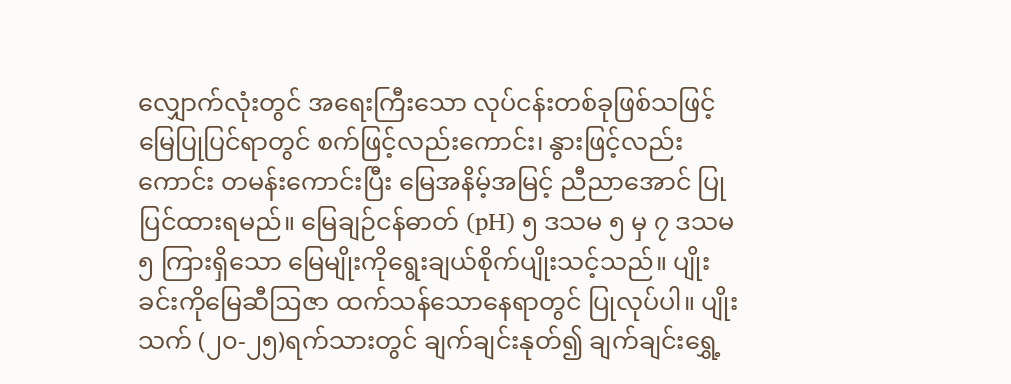လျှောက်လုံးတွင် အရေးကြီးသော လုပ်ငန်းတစ်ခုဖြစ်သဖြင့် မြေပြုပြင်ရာတွင် စက်ဖြင့်လည်းကောင်း၊ နွားဖြင့်လည်းကောင်း တမန်းကောင်းပြီး မြေအနိမ့်အမြင့် ညီညာအောင် ပြုပြင်ထားရမည်။ မြေချဉ်ငန်ဓာတ် (pH) ၅ ဒသမ ၅ မှ ၇ ဒသမ ၅ ကြားရှိသော မြေမျိုးကိုရွေးချယ်စိုက်ပျိုးသင့်သည်။ ပျိုးခင်းကိုမြေဆီဩဇာ ထက်သန်သောနေရာတွင် ပြုလုပ်ပါ။ ပျိုးသက် (၂၀-၂၅)ရက်သားတွင် ချက်ချင်းနုတ်၍ ချက်ချင်းရွှေ့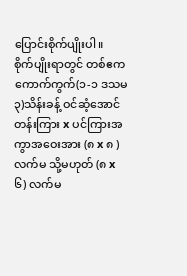ပြောင်းစိုက်ပျိုးပါ။
စိုက်ပျိုးရာတွင် တစ်ဧကကောက်ကွက်(၁-၁ ဒသမ ၃)သိန်းခန့် ဝင်ဆံ့အောင်တန်းကြား x ပင်ကြားအကွာအဝေးအား (၈ x ၈ )လက်မ သို့မဟုတ် (၈ x ၆) လက်မ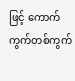ဖြင့် ကောက်ကွက်တစ်ကွက်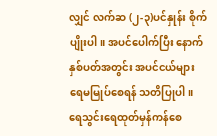လျှင် လက်ဆ (၂-၃)ပင်နှုန်း စိုက်ပျိုးပါ။ အပင်ပေါက်ပြီး နောက်နှစ်ပတ်အတွင်း အပင်ငယ်များ ရေမမြုပ်စေရန် သတိပြုပါ။ ရေသွင်းရေထုတ်မှန်ကန်စေ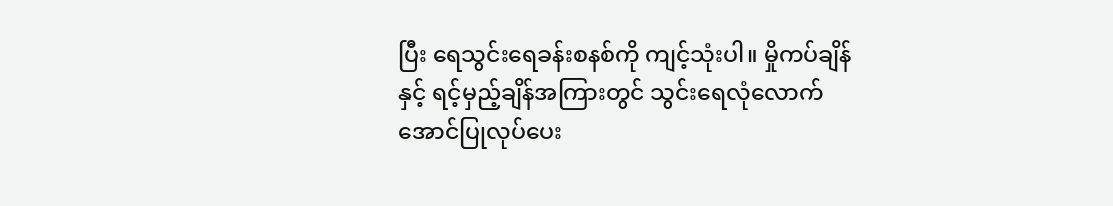ပြီး ရေသွင်းရေခန်းစနစ်ကို ကျင့်သုံးပါ။ မှိုကပ်ချိန်နှင့် ရင့်မှည့်ချိန်အကြားတွင် သွင်းရေလုံလောက်အောင်ပြုလုပ်ပေး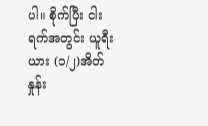ပါ။ စိုက်ပြီး ငါးရက်အတွင်း ယူရီးယား (၁/၂)အိတ်နှုန်း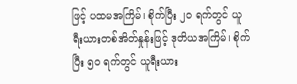ဖြင့် ပထမအကြိမ်၊ စိုက်ပြီး ၂၀ ရက်တွင် ယူရီးယားတစ်အိတ်နှုန်းဖြင့် ဒုတိယအကြိမ်၊ စိုက်ပြီး ၅၀ ရက်တွင် ယူရီးယား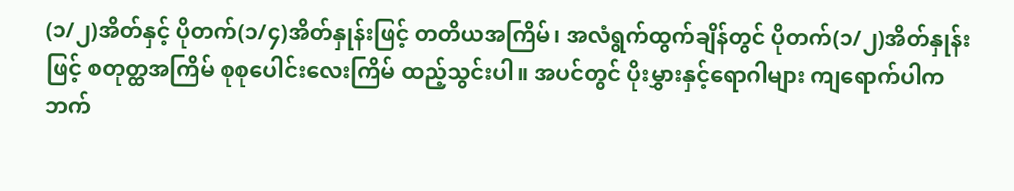(၁/၂)အိတ်နှင့် ပိုတက်(၁/၄)အိတ်နှုန်းဖြင့် တတိယအကြိမ်၊ အလံရွက်ထွက်ချိန်တွင် ပိုတက်(၁/၂)အိတ်နှုန်းဖြင့် စတုတ္ထအကြိမ် စုစုပေါင်းလေးကြိမ် ထည့်သွင်းပါ။ အပင်တွင် ပိုးမွှားနှင့်ရောဂါများ ကျရောက်ပါက ဘက်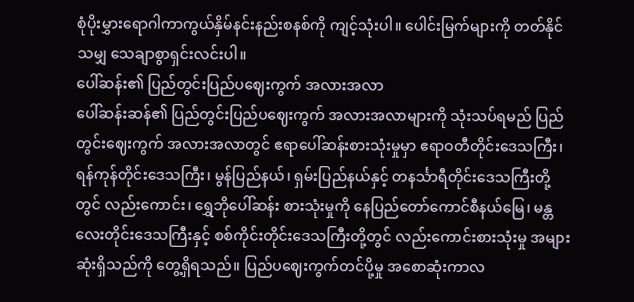စုံပိုးမွှားရောဂါကာကွယ်နှိမ်နင်းနည်းစနစ်ကို ကျင့်သုံးပါ။ ပေါင်းမြက်များကို တတ်နိုင်သမျှ သေချာစွာရှင်းလင်းပါ။
ပေါ်ဆန်း၏ ပြည်တွင်းပြည်ပဈေးကွက် အလားအလာ
ပေါ်ဆန်းဆန်၏ ပြည်တွင်းပြည်ပဈေးကွက် အလားအလာများကို သုံးသပ်ရမည် ပြည်တွင်းဈေးကွက် အလားအလာတွင် ဧရာပေါ်ဆန်းစားသုံးမှုမှာ ဧရာဝတီတိုင်းဒေသကြီး၊ ရန်ကုန်တိုင်းဒေသကြီး၊ မွန်ပြည်နယ်၊ ရှမ်းပြည်နယ်နှင့် တနင်္သာရီတိုင်းဒေသကြီးတို့တွင် လည်းကောင်း၊ ရွှေဘိုပေါ်ဆန်း စားသုံးမှုကို နေပြည်တော်ကောင်စီနယ်မြေ၊ မန္တလေးတိုင်းဒေသကြီးနှင့် စစ်ကိုင်းတိုင်းဒေသကြီးတို့တွင် လည်းကောင်းစားသုံးမှု အများဆုံးရှိသည်ကို တွေ့ရှိရသည်။ ပြည်ပဈေးကွက်တင်ပို့မှု အစောဆုံးကာလ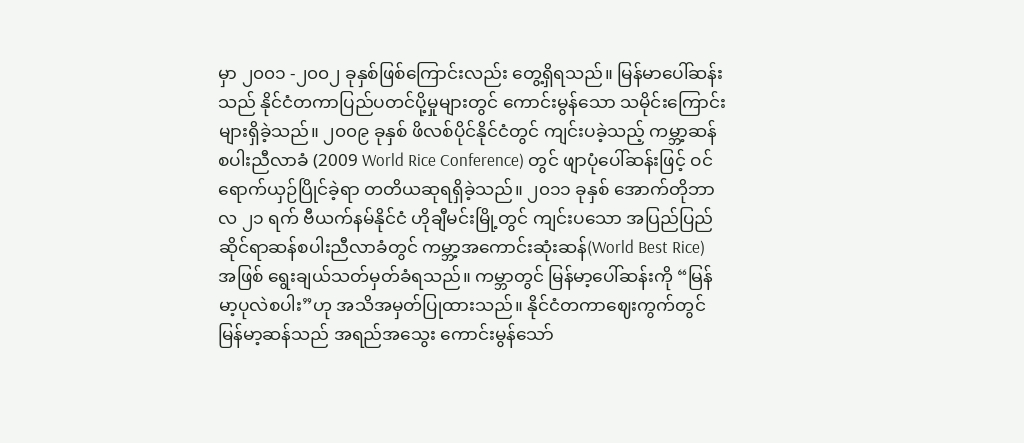မှာ ၂၀၀၁ -၂၀၀၂ ခုနှစ်ဖြစ်ကြောင်းလည်း တွေ့ရှိရသည်။ မြန်မာပေါ်ဆန်းသည် နိုင်ငံတကာပြည်ပတင်ပို့မှုများတွင် ကောင်းမွန်သော သမိုင်းကြောင်းများရှိခဲ့သည်။ ၂၀၀၉ ခုနှစ် ဖိလစ်ပိုင်နိုင်ငံတွင် ကျင်းပခဲ့သည့် ကမ္ဘာ့ဆန်စပါးညီလာခံ (2009 World Rice Conference) တွင် ဖျာပုံပေါ်ဆန်းဖြင့် ဝင်ရောက်ယှဉ်ပြိုင်ခဲ့ရာ တတိယဆုရရှိခဲ့သည်။ ၂၀၁၁ ခုနှစ် အောက်တိုဘာလ ၂၁ ရက် ဗီယက်နမ်နိုင်ငံ ဟိုချီမင်းမြို့တွင် ကျင်းပသော အပြည်ပြည်ဆိုင်ရာဆန်စပါးညီလာခံတွင် ကမ္ဘာ့အကောင်းဆုံးဆန်(World Best Rice) အဖြစ် ရွေးချယ်သတ်မှတ်ခံရသည်။ ကမ္ဘာတွင် မြန်မာ့ပေါ်ဆန်းကို “မြန်မာ့ပုလဲစပါး”ဟု အသိအမှတ်ပြုထားသည်။ နိုင်ငံတကာဈေးကွက်တွင် မြန်မာ့ဆန်သည် အရည်အသွေး ကောင်းမွန်သော်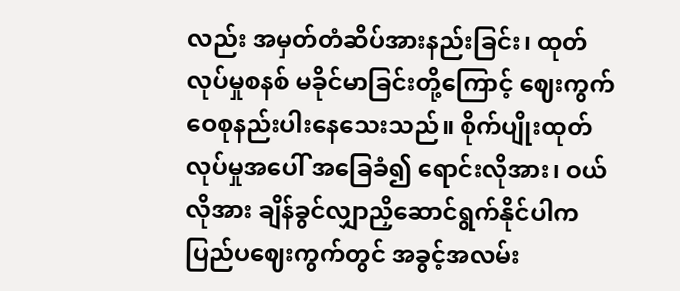လည်း အမှတ်တံဆိပ်အားနည်းခြင်း၊ ထုတ်လုပ်မှုစနစ် မခိုင်မာခြင်းတို့ကြောင့် ဈေးကွက်ဝေစုနည်းပါးနေသေးသည်။ စိုက်ပျိုးထုတ်လုပ်မှုအပေါ် အခြေခံ၍ ရောင်းလိုအား၊ ဝယ်လိုအား ချိန်ခွင်လျှာညှိဆောင်ရွက်နိုင်ပါက ပြည်ပဈေးကွက်တွင် အခွင့်အလမ်း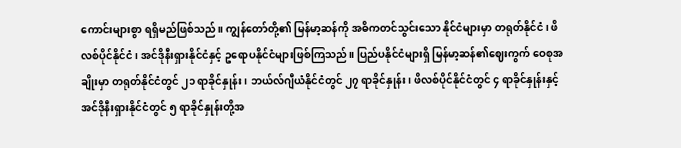ကောင်းများစွာ ရရှိမည်ဖြစ်သည်။ ကျွန်တော်တို့၏ မြန်မာ့ဆန်ကို အဓိကတင်သွင်းသော နိုင်ငံများမှာ တရုတ်နိုင်ငံ၊ ဖိလစ်ပိုင်နိုင်ငံ၊ အင်ဒိုနီးရှားနိုင်ငံနှင့် ဥရောပနိုင်ငံများဖြစ်ကြသည်။ ပြည်ပနိုင်ငံများရှိ မြန်မာ့ဆန်၏ဈေးကွက် ဝေစုအချိုးမှာ တရုတ်နိုင်ငံတွင် ၂၁ ရာခိုင်နှုန်း၊ ဘယ်လ်ဂျီယံနိုင်ငံတွင် ၂၇ ရာခိုင်နှုန်း၊ ဖိလစ်ပိုင်နိုင်ငံတွင် ၄ ရာခိုင်နှုန်းနှင့် အင်ဒိုနီးရှားနိုင်ငံတွင် ၅ ရာခိုင်နှုန်းတို့အ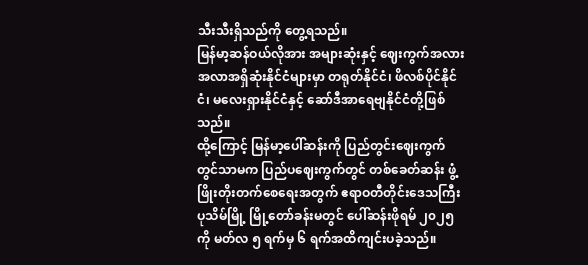သီးသီးရှိသည်ကို တွေ့ရသည်။
မြန်မာ့ဆန်ဝယ်လိုအား အများဆုံးနှင့် ဈေးကွက်အလားအလာအရှိဆုံးနိုင်ငံများမှာ တရုတ်နိုင်ငံ၊ ဖိလစ်ပိုင်နိုင်ငံ၊ မလေးရှားနိုင်ငံနှင့် ဆော်ဒီအာရေဗျနိုင်ငံတို့ဖြစ်သည်။
ထို့ကြောင့် မြန်မာ့ပေါ်ဆန်းကို ပြည်တွင်းဈေးကွက်တွင်သာမက ပြည်ပဈေးကွက်တွင် တစ်ခေတ်ဆန်း ဖွံ့ဖြိုးတိုးတက်စေရေးအတွက် ဧရာဝတီတိုင်းဒေသကြီး ပုသိမ်မြို့ မြို့တော်ခန်းမတွင် ပေါ်ဆန်းဖိုရမ် ၂၀၂၅ ကို မတ်လ ၅ ရက်မှ ၆ ရက်အထိကျင်းပခဲ့သည်။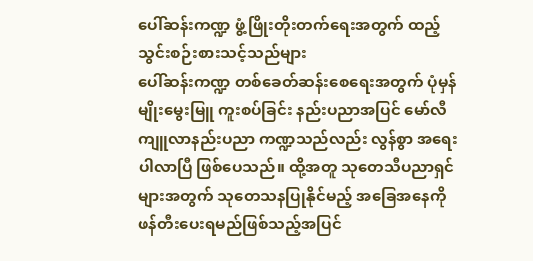ပေါ်ဆန်းကဏ္ဍ ဖွံ့ဖြိုးတိုးတက်ရေးအတွက် ထည့်သွင်းစဉ်းစားသင့်သည်များ
ပေါ်ဆန်းကဏ္ဍ တစ်ခေတ်ဆန်းစေရေးအတွက် ပုံမှန်မျိုးမွေးမြူ ကူးစပ်ခြင်း နည်းပညာအပြင် မော်လီကျူလာနည်းပညာ ကဏ္ဍသည်လည်း လွန်စွာ အရေးပါလာပြီ ဖြစ်ပေသည်။ ထို့အတူ သုတေသီပညာရှင်များအတွက် သုတေသနပြုနိုင်မည့် အခြေအနေကို ဖန်တီးပေးရမည်ဖြစ်သည့်အပြင်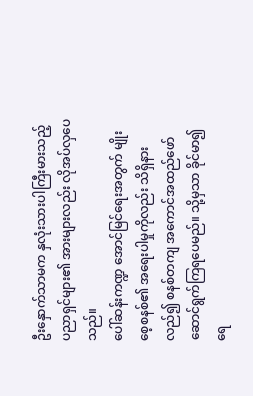ဦးနှောက်သာမက နှလုံးသားပါကြီးမားသည့် ပညာရှင်များ၏ အားများလည်း လိုအပ်လှပေသည်။
ပေါ်ဆန်းကဏ္ဍ အောင်မြင်ရေးအတွက် မျိုးစေ့စနစ်၏ အရေးပါမှုကိုလည်း သိရှိနားလည်၍ စနစ်တကျ အကောင်အထည်ဖော် ဆောင်ရွက်ကြရပေမည်။ သို့မှသာ ခိုင်မာ၍ ရေ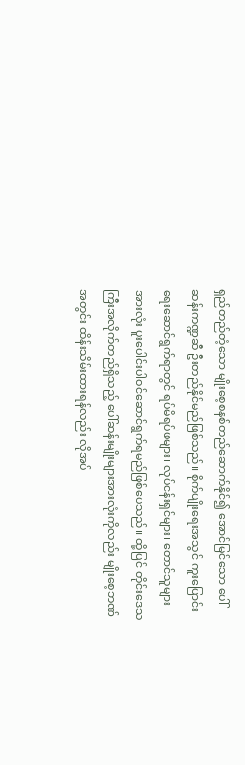ရှည်တည်တံ့သော မျိုးစေ့စနစ်တည်ဆောက်နိုင်၍ အောင်မြင်သော ပေါ်ဆန်းကဏ္ဍဆီ ဦးတည်နိုင်မည်ဖြစ်သည်။ စိုက်ပျိုးရေးအသွင် ကူးပြောင်းရေးဆောင်ရွက်ရာတွင် ရပ်မိရပ်ဖများ၊ လုပ်ငန်းရှင်များ၊ တောင်သူများအားလုံး ပူးပေါင်းပါဝင်ဆောင်ရွက်ရမည်ဖြစ်ပေသည်။ ထို့ပြင် တိုင်းဒေသကြီးအလိုက်တည်ရှိသည့် ပေါ်ဆန်းမျိုးများအားလုံးကိုလည်း မျိုးစေ့ဘဏ်အတွင်း ထိန်းသိမ်းထားရန်လည်း လိုအပ်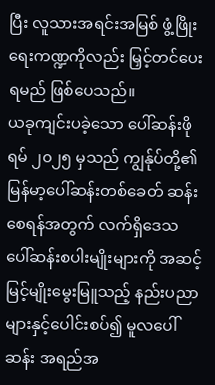ပြီး လူသားအရင်းအမြစ် ဖွံ့ဖြိုးရေးကဏ္ဍကိုလည်း မြှင့်တင်ပေးရမည် ဖြစ်ပေသည်။
ယခုကျင်းပခဲ့သော ပေါ်ဆန်းဖိုရမ် ၂၀၂၅ မှသည် ကျွန်ုပ်တို့၏ မြန်မာ့ပေါ်ဆန်းတစ်ခေတ် ဆန်းစေရန်အတွက် လက်ရှိဒေသ ပေါ်ဆန်းစပါးမျိုးများကို အဆင့်မြင့်မျိုးမွေးမြူသည့် နည်းပညာများနှင့်ပေါင်းစပ်၍ မူလပေါ်ဆန်း အရည်အ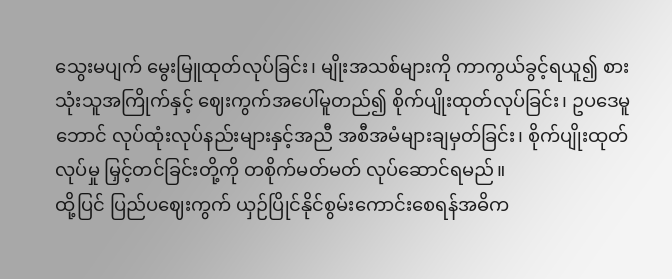သွေးမပျက် မွေးမြူထုတ်လုပ်ခြင်း၊ မျိုးအသစ်များကို ကာကွယ်ခွင့်ရယူ၍ စားသုံးသူအကြိုက်နှင့် ဈေးကွက်အပေါ်မူတည်၍ စိုက်ပျိုးထုတ်လုပ်ခြင်း၊ ဥပဒေမူဘောင် လုပ်ထုံးလုပ်နည်းများနှင့်အညီ အစီအမံများချမှတ်ခြင်း၊ စိုက်ပျိုးထုတ်လုပ်မှု မြှင့်တင်ခြင်းတို့ကို တစိုက်မတ်မတ် လုပ်ဆောင်ရမည်။
ထို့ပြင် ပြည်ပဈေးကွက် ယှဉ်ပြိုင်နိုင်စွမ်းကောင်းစေရန်အဓိက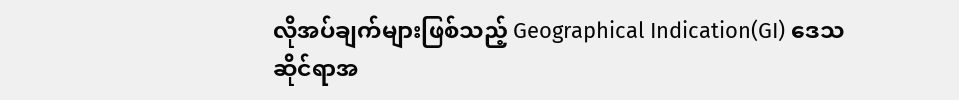လိုအပ်ချက်များဖြစ်သည့် Geographical Indication(GI) ဒေသဆိုင်ရာအ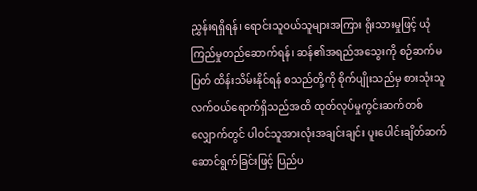ညွှန်းရရှိရန်၊ ရောင်းသူဝယ်သူများအကြား ရိုးသားမှုဖြင့် ယုံကြည်မှုတည်ဆောက်ရန်၊ ဆန်၏အရည်အသွေးကို စဉ်ဆက်မပြတ် ထိန်းသိမ်းနိုင်ရန် စသည်တို့ကို စိုက်ပျိုးသည်မှ စားသုံးသူလက်ဝယ်ရောက်ရှိသည်အထိ ထုတ်လုပ်မှုကွင်းဆက်တစ်လျှောက်တွင် ပါဝင်သူအားလုံးအချင်းချင်း ပူးပေါင်းချိတ်ဆက် ဆောင်ရွက်ခြင်းဖြင့် ပြည်ပ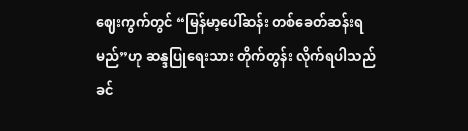ဈေးကွက်တွင် “မြန်မာ့ပေါ်ဆန်း တစ်ခေတ်ဆန်းရမည်”ဟု ဆန္ဒပြုရေးသား တိုက်တွန်း လိုက်ရပါသည်ခင်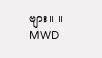ဗျား။ ။
MWD